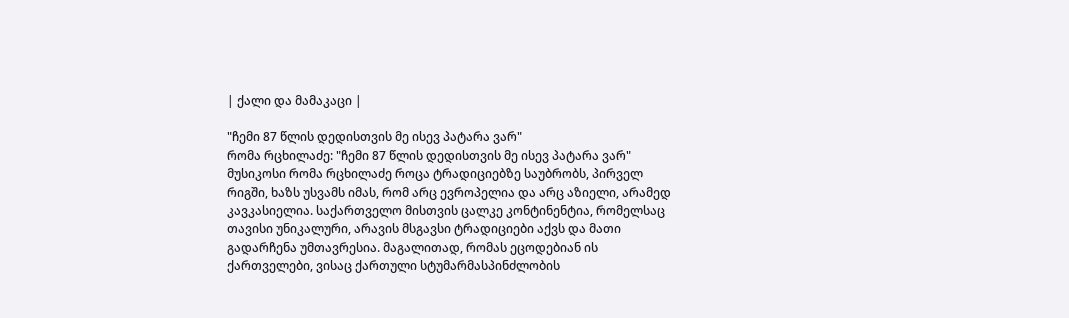| ქალი და მამაკაცი |

"ჩემი 87 წლის დედისთვის მე ისევ პატარა ვარ"
რომა რცხილაძე: "ჩემი 87 წლის დედისთვის მე ისევ პატარა ვარ"
მუსიკოსი რომა რცხილაძე როცა ტრადიციებზე საუბრობს, პირველ რიგში, ხაზს უსვამს იმას, რომ არც ევროპელია და არც აზიელი, არამედ კავკასიელია. საქართველო მისთვის ცალკე კონტინენტია, რომელსაც თავისი უნიკალური, არავის მსგავსი ტრადიციები აქვს და მათი გადარჩენა უმთავრესია. მაგალითად, რომას ეცოდებიან ის ქართველები, ვისაც ქართული სტუმარმასპინძლობის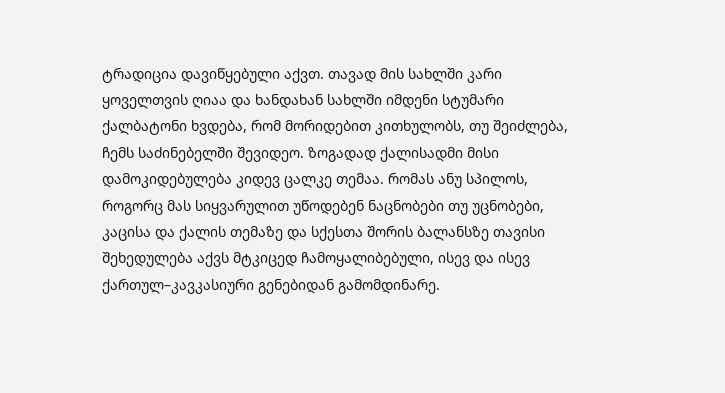ტრადიცია დავიწყებული აქვთ. თავად მის სახლში კარი ყოველთვის ღიაა და ხანდახან სახლში იმდენი სტუმარი ქალბატონი ხვდება, რომ მორიდებით კითხულობს, თუ შეიძლება, ჩემს საძინებელში შევიდეო. ზოგადად ქალისადმი მისი დამოკიდებულება კიდევ ცალკე თემაა. რომას ანუ სპილოს, როგორც მას სიყვარულით უწოდებენ ნაცნობები თუ უცნობები, კაცისა და ქალის თემაზე და სქესთა შორის ბალანსზე თავისი შეხედულება აქვს მტკიცედ ჩამოყალიბებული, ისევ და ისევ ქართულ–კავკასიური გენებიდან გამომდინარე.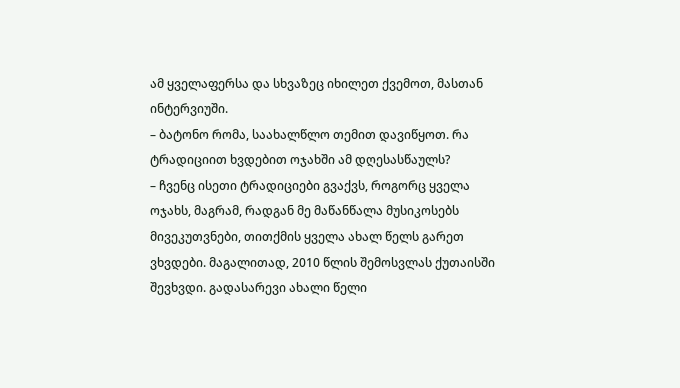ამ ყველაფერსა და სხვაზეც იხილეთ ქვემოთ, მასთან ინტერვიუში.
– ბატონო რომა, საახალწლო თემით დავიწყოთ. რა ტრადიციით ხვდებით ოჯახში ამ დღესასწაულს?
– ჩვენც ისეთი ტრადიციები გვაქვს, როგორც ყველა ოჯახს, მაგრამ, რადგან მე მაწანწალა მუსიკოსებს მივეკუთვნები, თითქმის ყველა ახალ წელს გარეთ ვხვდები. მაგალითად, 2010 წლის შემოსვლას ქუთაისში შევხვდი. გადასარევი ახალი წელი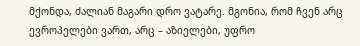მქონდა, ძალიან მაგარი დრო ვატარე. მგონია, რომ ჩვენ არც ევროპელები ვართ, არც – აზიელები, უფრო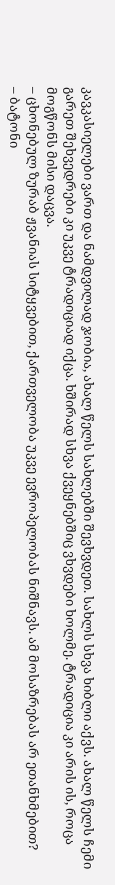კავკასიელები ვართ და ნამდვილად ჯობია, ახალ წელს სახლებში შევხვდეთ. სახლს სხვა ხიბლი აქვს. ახალ წელს ჩემი გარეთ შეხვედრები კი უკვე ტრადიციად იქცა. ხშირად სხვა ქვეყნებშიც ვხვდები ხოლმე. ტრადიცია კი არის ის, როცა მოგწონს მისი დაცვა.
– ცხონებულ ზურაბ ჟვანიას სიტყვებით, ქართველობა უკვე ევროპელობას ნიშნავს. ამ მოსაზრებას არ ეთანხმებით?
– ბატონი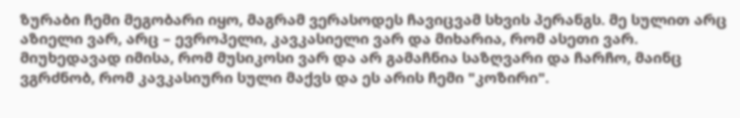ზურაბი ჩემი მეგობარი იყო, მაგრამ ვერასოდეს ჩავიცვამ სხვის პერანგს. მე სულით არც აზიელი ვარ, არც – ევროპელი, კავკასიელი ვარ და მიხარია, რომ ასეთი ვარ. მიუხედავად იმისა, რომ მუსიკოსი ვარ და არ გამაჩნია საზღვარი და ჩარჩო, მაინც ვგრძნობ, რომ კავკასიური სული მაქვს და ეს არის ჩემი "კოზირი".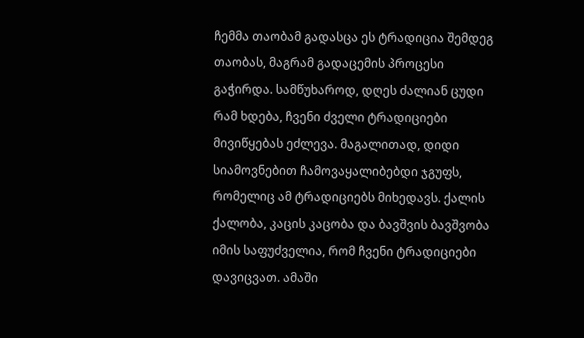ჩემმა თაობამ გადასცა ეს ტრადიცია შემდეგ თაობას, მაგრამ გადაცემის პროცესი გაჭირდა. სამწუხაროდ, დღეს ძალიან ცუდი რამ ხდება, ჩვენი ძველი ტრადიციები მივიწყებას ეძლევა. მაგალითად, დიდი სიამოვნებით ჩამოვაყალიბებდი ჯგუფს, რომელიც ამ ტრადიციებს მიხედავს. ქალის ქალობა, კაცის კაცობა და ბავშვის ბავშვობა იმის საფუძველია, რომ ჩვენი ტრადიციები დავიცვათ. ამაში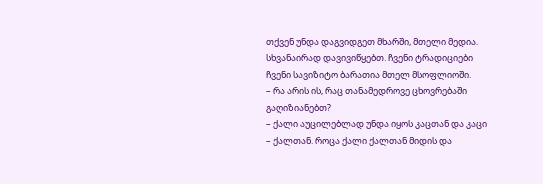თქვენ უნდა დაგვიდგეთ მხარში, მთელი მედია. სხვანაირად დავივიწყებთ. ჩვენი ტრადიციები ჩვენი სავიზიტო ბარათია მთელ მსოფლიოში.
– რა არის ის, რაც თანამედროვე ცხოვრებაში გაღიზიანებთ?
– ქალი აუცილებლად უნდა იყოს კაცთან და კაცი – ქალთან. როცა ქალი ქალთან მიდის და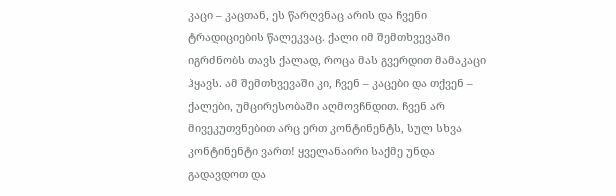კაცი – კაცთან, ეს წარღვნაც არის და ჩვენი ტრადიციების წალეკვაც. ქალი იმ შემთხვევაში იგრძნობს თავს ქალად, როცა მას გვერდით მამაკაცი ჰყავს. ამ შემთხვევაში კი, ჩვენ – კაცები და თქვენ – ქალები, უმცირესობაში აღმოვჩნდით. ჩვენ არ მივეკუთვნებით არც ერთ კონტინენტს, სულ სხვა კონტინენტი ვართ! ყველანაირი საქმე უნდა გადავდოთ და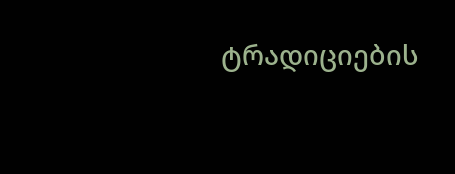ტრადიციების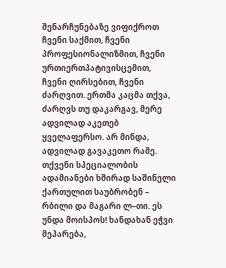შენარჩუნებაზე ვიფიქროთ ჩვენი საქმით, ჩვენი პროფესიონალიზმით, ჩვენი ურთიერთპატივისცემით, ჩვენი ღირსებით, ჩვენი ძარღვით. ერთმა კაცმა თქვა, ძარღვს თუ დაკარგავ, მერე ადვილად აკეთებ ყველაფერსო. არ მინდა, ადვილად გავაკეთო რამე.
თქვენი სპეციალობის ადამიანები ხშირად საშინელი ქართულით საუბრობენ – რბილი და მაგარი ლ–თი. ეს უნდა მოისპოს! ხანდახან ეჭვი მეპარება,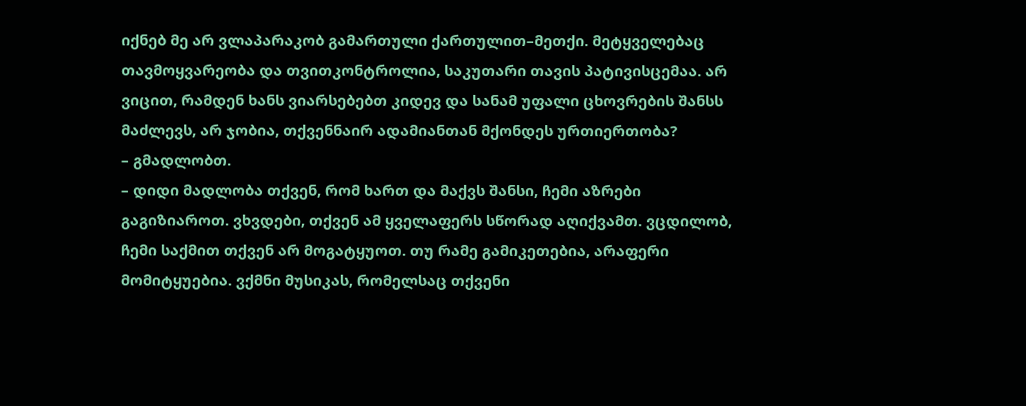იქნებ მე არ ვლაპარაკობ გამართული ქართულით–მეთქი. მეტყველებაც თავმოყვარეობა და თვითკონტროლია, საკუთარი თავის პატივისცემაა. არ ვიცით, რამდენ ხანს ვიარსებებთ კიდევ და სანამ უფალი ცხოვრების შანსს მაძლევს, არ ჯობია, თქვენნაირ ადამიანთან მქონდეს ურთიერთობა?
– გმადლობთ.
– დიდი მადლობა თქვენ, რომ ხართ და მაქვს შანსი, ჩემი აზრები გაგიზიაროთ. ვხვდები, თქვენ ამ ყველაფერს სწორად აღიქვამთ. ვცდილობ, ჩემი საქმით თქვენ არ მოგატყუოთ. თუ რამე გამიკეთებია, არაფერი მომიტყუებია. ვქმნი მუსიკას, რომელსაც თქვენი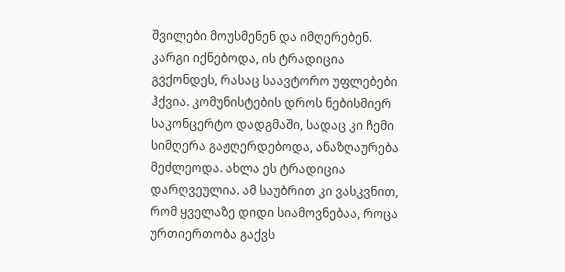შვილები მოუსმენენ და იმღერებენ. კარგი იქნებოდა, ის ტრადიცია გვქონდეს, რასაც საავტორო უფლებები ჰქვია. კომუნისტების დროს ნებისმიერ საკონცერტო დადგმაში, სადაც კი ჩემი სიმღერა გაჟღერდებოდა, ანაზღაურება მეძლეოდა. ახლა ეს ტრადიცია დარღვეულია. ამ საუბრით კი ვასკვნით, რომ ყველაზე დიდი სიამოვნებაა, როცა ურთიერთობა გაქვს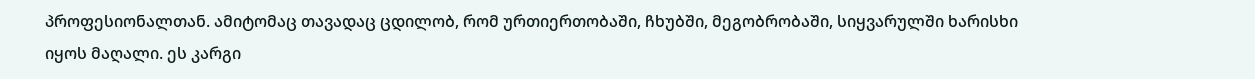პროფესიონალთან. ამიტომაც თავადაც ცდილობ, რომ ურთიერთობაში, ჩხუბში, მეგობრობაში, სიყვარულში ხარისხი იყოს მაღალი. ეს კარგი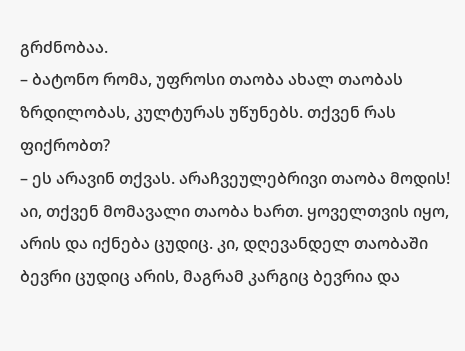გრძნობაა.
– ბატონო რომა, უფროსი თაობა ახალ თაობას ზრდილობას, კულტურას უწუნებს. თქვენ რას ფიქრობთ?
– ეს არავინ თქვას. არაჩვეულებრივი თაობა მოდის! აი, თქვენ მომავალი თაობა ხართ. ყოველთვის იყო, არის და იქნება ცუდიც. კი, დღევანდელ თაობაში ბევრი ცუდიც არის, მაგრამ კარგიც ბევრია და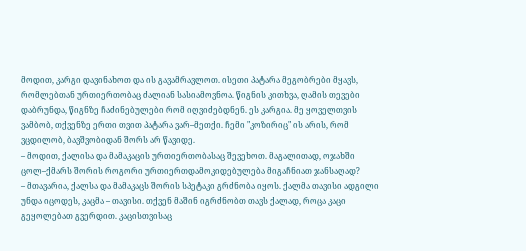მოდით, კარგი დავინახოთ და ის გავამრავლოთ. ისეთი პატარა მეგობრები მყავს, რომლებთან ურთიერთობაც ძალიან სასიამოვნოა. წიგნის კითხვა, ღამის თევები დაბრუნდა, წიგნზე ჩაძინებულები რომ იღვიძებდნენ. ეს კარგია. მე ყოველთვის ვამბობ, თქვენზე ერთი თვით პატარა ვარ–მეთქი. ჩემი "კოზირიც" ის არის, რომ ვცდილობ, ბავშვობიდან შორს არ წავიდე.
– მოდით, ქალისა და მამაკაცის ურთიერთობასაც შევეხოთ. მაგალითად, ოჯახში ცოლ–ქმარს შორის როგორი ურთიერთდამოკიდებულება მიგაჩნიათ ჯანსაღად?
– მთავარია, ქალსა და მამაკაცს შორის სპეტაკი გრძნობა იყოს. ქალმა თავისი ადგილი უნდა იცოდეს, კაცმა – თავისი. თქვენ მაშინ იგრძნობთ თავს ქალად, როცა კაცი გეყოლებათ გვერდით. კაცისთვისაც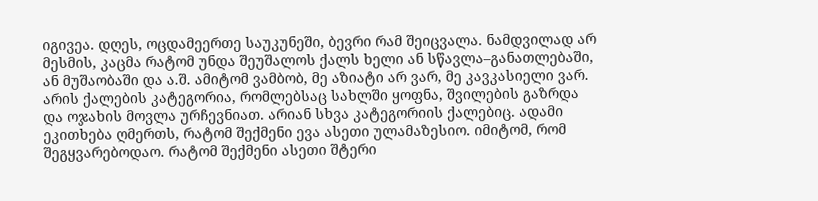იგივეა. დღეს, ოცდამეერთე საუკუნეში, ბევრი რამ შეიცვალა. ნამდვილად არ მესმის, კაცმა რატომ უნდა შეუშალოს ქალს ხელი ან სწავლა–განათლებაში, ან მუშაობაში და ა.შ. ამიტომ ვამბობ, მე აზიატი არ ვარ, მე კავკასიელი ვარ. არის ქალების კატეგორია, რომლებსაც სახლში ყოფნა, შვილების გაზრდა და ოჯახის მოვლა ურჩევნიათ. არიან სხვა კატეგორიის ქალებიც. ადამი ეკითხება ღმერთს, რატომ შექმენი ევა ასეთი ულამაზესიო. იმიტომ, რომ შეგყვარებოდაო. რატომ შექმენი ასეთი შტერი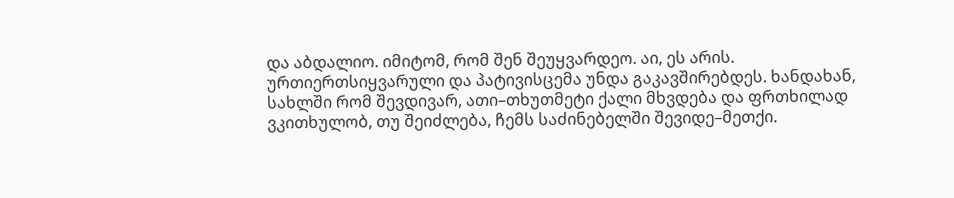და აბდალიო. იმიტომ, რომ შენ შეუყვარდეო. აი, ეს არის. ურთიერთსიყვარული და პატივისცემა უნდა გაკავშირებდეს. ხანდახან, სახლში რომ შევდივარ, ათი–თხუთმეტი ქალი მხვდება და ფრთხილად ვკითხულობ, თუ შეიძლება, ჩემს საძინებელში შევიდე–მეთქი.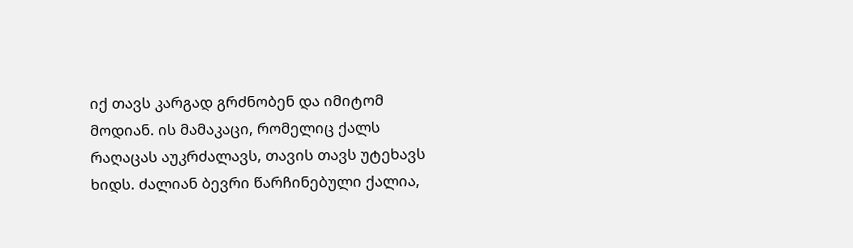იქ თავს კარგად გრძნობენ და იმიტომ მოდიან. ის მამაკაცი, რომელიც ქალს რაღაცას აუკრძალავს, თავის თავს უტეხავს ხიდს. ძალიან ბევრი წარჩინებული ქალია,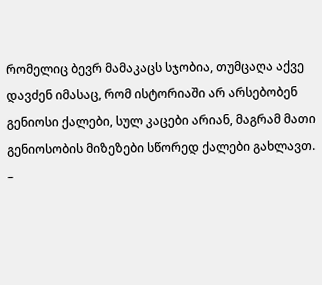რომელიც ბევრ მამაკაცს სჯობია, თუმცაღა აქვე დავძენ იმასაც, რომ ისტორიაში არ არსებობენ გენიოსი ქალები, სულ კაცები არიან, მაგრამ მათი გენიოსობის მიზეზები სწორედ ქალები გახლავთ.
–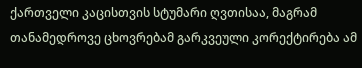ქართველი კაცისთვის სტუმარი ღვთისაა, მაგრამ თანამედროვე ცხოვრებამ გარკვეული კორექტირება ამ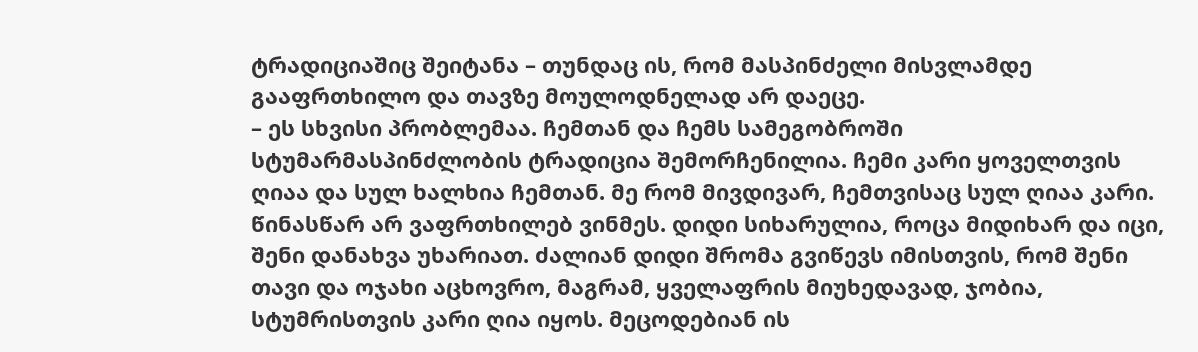ტრადიციაშიც შეიტანა – თუნდაც ის, რომ მასპინძელი მისვლამდე გააფრთხილო და თავზე მოულოდნელად არ დაეცე.
– ეს სხვისი პრობლემაა. ჩემთან და ჩემს სამეგობროში სტუმარმასპინძლობის ტრადიცია შემორჩენილია. ჩემი კარი ყოველთვის ღიაა და სულ ხალხია ჩემთან. მე რომ მივდივარ, ჩემთვისაც სულ ღიაა კარი. წინასწარ არ ვაფრთხილებ ვინმეს. დიდი სიხარულია, როცა მიდიხარ და იცი, შენი დანახვა უხარიათ. ძალიან დიდი შრომა გვიწევს იმისთვის, რომ შენი თავი და ოჯახი აცხოვრო, მაგრამ, ყველაფრის მიუხედავად, ჯობია, სტუმრისთვის კარი ღია იყოს. მეცოდებიან ის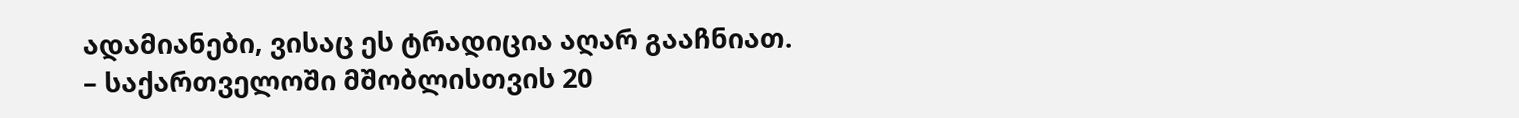ადამიანები, ვისაც ეს ტრადიცია აღარ გააჩნიათ.
– საქართველოში მშობლისთვის 20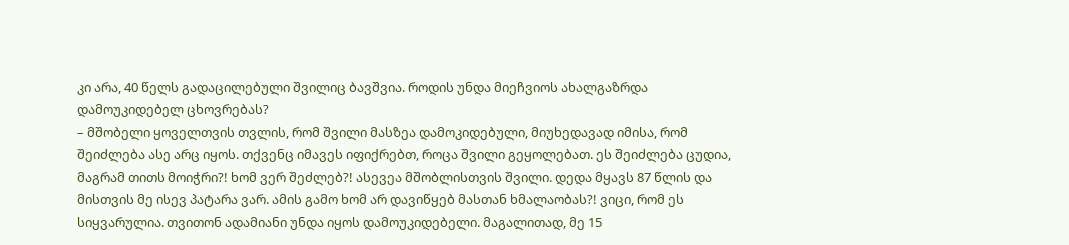კი არა, 40 წელს გადაცილებული შვილიც ბავშვია. როდის უნდა მიეჩვიოს ახალგაზრდა დამოუკიდებელ ცხოვრებას?
– მშობელი ყოველთვის თვლის, რომ შვილი მასზეა დამოკიდებული, მიუხედავად იმისა, რომ შეიძლება ასე არც იყოს. თქვენც იმავეს იფიქრებთ, როცა შვილი გეყოლებათ. ეს შეიძლება ცუდია, მაგრამ თითს მოიჭრი?! ხომ ვერ შეძლებ?! ასევეა მშობლისთვის შვილი. დედა მყავს 87 წლის და მისთვის მე ისევ პატარა ვარ. ამის გამო ხომ არ დავიწყებ მასთან ხმალაობას?! ვიცი, რომ ეს სიყვარულია. თვითონ ადამიანი უნდა იყოს დამოუკიდებელი. მაგალითად, მე 15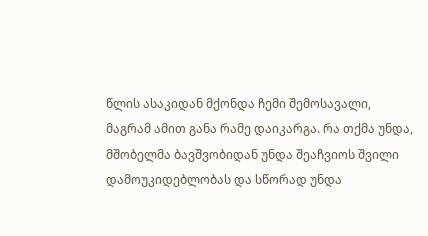წლის ასაკიდან მქონდა ჩემი შემოსავალი, მაგრამ ამით განა რამე დაიკარგა. რა თქმა უნდა, მშობელმა ბავშვობიდან უნდა შეაჩვიოს შვილი დამოუკიდებლობას და სწორად უნდა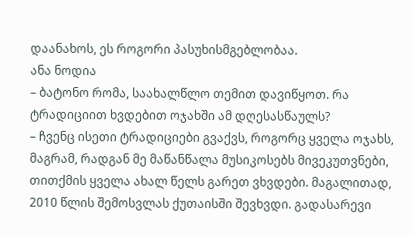დაანახოს, ეს როგორი პასუხისმგებლობაა.
ანა ნოდია
– ბატონო რომა, საახალწლო თემით დავიწყოთ. რა ტრადიციით ხვდებით ოჯახში ამ დღესასწაულს?
– ჩვენც ისეთი ტრადიციები გვაქვს, როგორც ყველა ოჯახს, მაგრამ, რადგან მე მაწანწალა მუსიკოსებს მივეკუთვნები, თითქმის ყველა ახალ წელს გარეთ ვხვდები. მაგალითად, 2010 წლის შემოსვლას ქუთაისში შევხვდი. გადასარევი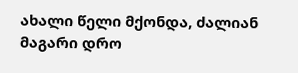ახალი წელი მქონდა, ძალიან მაგარი დრო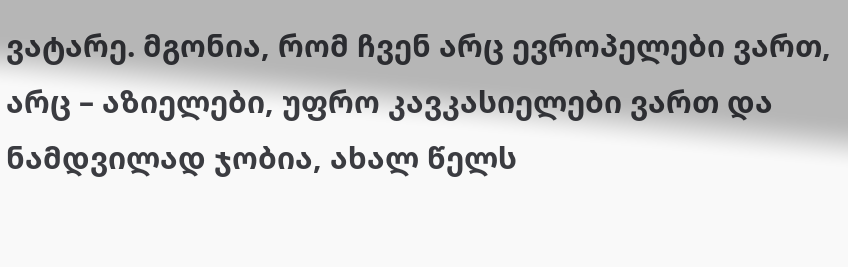ვატარე. მგონია, რომ ჩვენ არც ევროპელები ვართ, არც – აზიელები, უფრო კავკასიელები ვართ და ნამდვილად ჯობია, ახალ წელს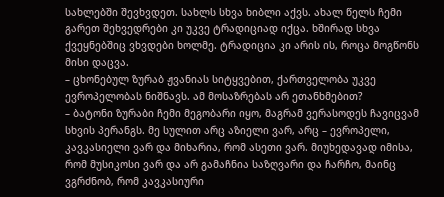სახლებში შევხვდეთ. სახლს სხვა ხიბლი აქვს. ახალ წელს ჩემი გარეთ შეხვედრები კი უკვე ტრადიციად იქცა. ხშირად სხვა ქვეყნებშიც ვხვდები ხოლმე. ტრადიცია კი არის ის, როცა მოგწონს მისი დაცვა.
– ცხონებულ ზურაბ ჟვანიას სიტყვებით, ქართველობა უკვე ევროპელობას ნიშნავს. ამ მოსაზრებას არ ეთანხმებით?
– ბატონი ზურაბი ჩემი მეგობარი იყო, მაგრამ ვერასოდეს ჩავიცვამ სხვის პერანგს. მე სულით არც აზიელი ვარ, არც – ევროპელი, კავკასიელი ვარ და მიხარია, რომ ასეთი ვარ. მიუხედავად იმისა, რომ მუსიკოსი ვარ და არ გამაჩნია საზღვარი და ჩარჩო, მაინც ვგრძნობ, რომ კავკასიური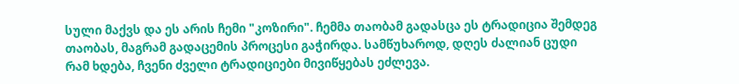სული მაქვს და ეს არის ჩემი "კოზირი". ჩემმა თაობამ გადასცა ეს ტრადიცია შემდეგ თაობას, მაგრამ გადაცემის პროცესი გაჭირდა. სამწუხაროდ, დღეს ძალიან ცუდი რამ ხდება, ჩვენი ძველი ტრადიციები მივიწყებას ეძლევა.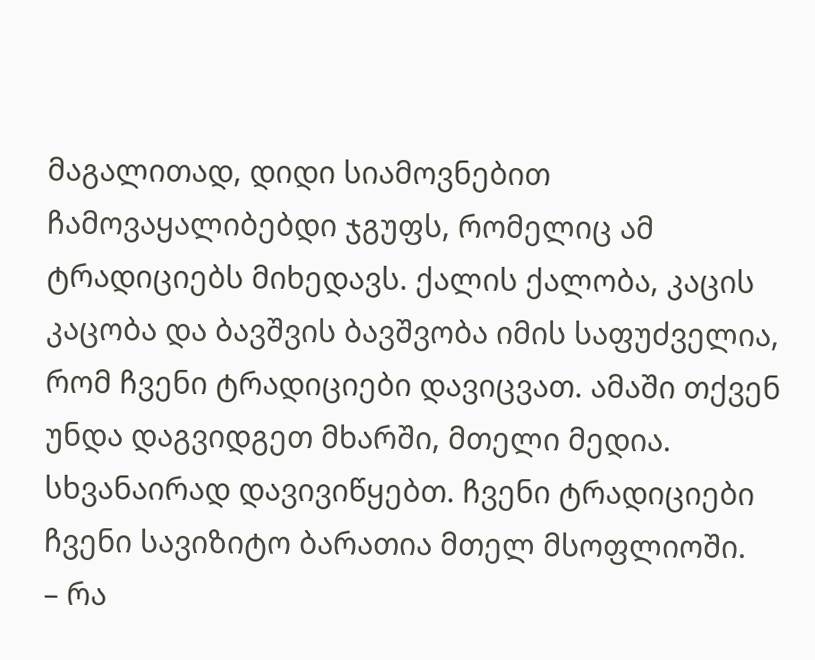მაგალითად, დიდი სიამოვნებით ჩამოვაყალიბებდი ჯგუფს, რომელიც ამ ტრადიციებს მიხედავს. ქალის ქალობა, კაცის კაცობა და ბავშვის ბავშვობა იმის საფუძველია, რომ ჩვენი ტრადიციები დავიცვათ. ამაში თქვენ უნდა დაგვიდგეთ მხარში, მთელი მედია. სხვანაირად დავივიწყებთ. ჩვენი ტრადიციები ჩვენი სავიზიტო ბარათია მთელ მსოფლიოში.
– რა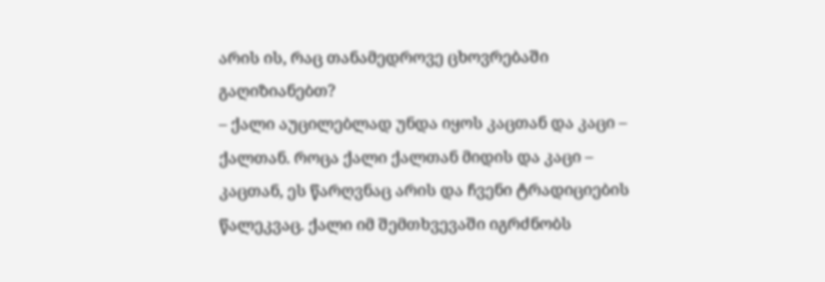არის ის, რაც თანამედროვე ცხოვრებაში გაღიზიანებთ?
– ქალი აუცილებლად უნდა იყოს კაცთან და კაცი – ქალთან. როცა ქალი ქალთან მიდის და კაცი – კაცთან, ეს წარღვნაც არის და ჩვენი ტრადიციების წალეკვაც. ქალი იმ შემთხვევაში იგრძნობს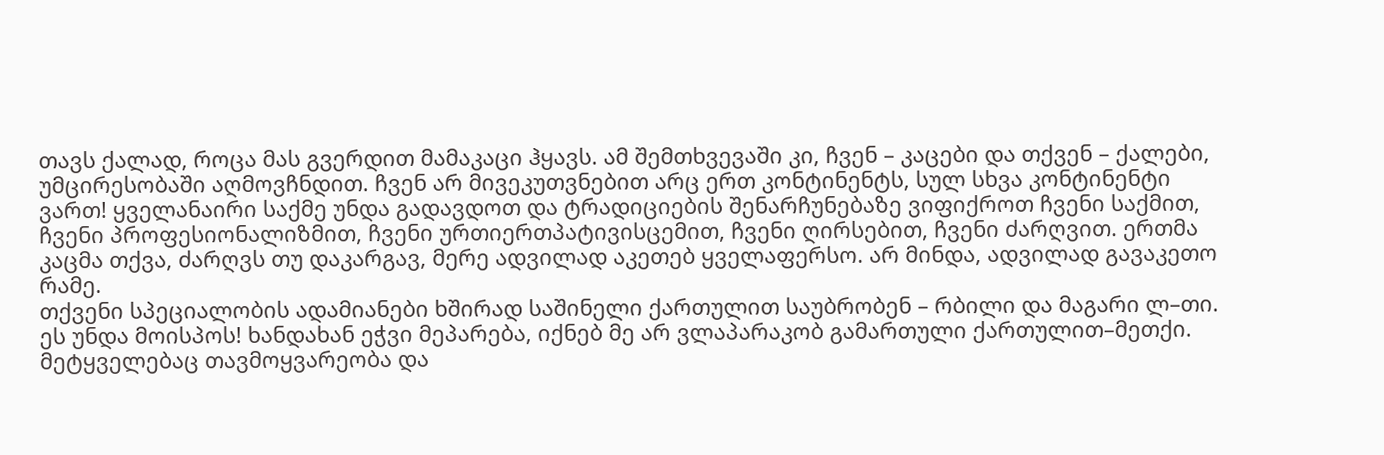თავს ქალად, როცა მას გვერდით მამაკაცი ჰყავს. ამ შემთხვევაში კი, ჩვენ – კაცები და თქვენ – ქალები, უმცირესობაში აღმოვჩნდით. ჩვენ არ მივეკუთვნებით არც ერთ კონტინენტს, სულ სხვა კონტინენტი ვართ! ყველანაირი საქმე უნდა გადავდოთ და ტრადიციების შენარჩუნებაზე ვიფიქროთ ჩვენი საქმით, ჩვენი პროფესიონალიზმით, ჩვენი ურთიერთპატივისცემით, ჩვენი ღირსებით, ჩვენი ძარღვით. ერთმა კაცმა თქვა, ძარღვს თუ დაკარგავ, მერე ადვილად აკეთებ ყველაფერსო. არ მინდა, ადვილად გავაკეთო რამე.
თქვენი სპეციალობის ადამიანები ხშირად საშინელი ქართულით საუბრობენ – რბილი და მაგარი ლ–თი. ეს უნდა მოისპოს! ხანდახან ეჭვი მეპარება, იქნებ მე არ ვლაპარაკობ გამართული ქართულით–მეთქი. მეტყველებაც თავმოყვარეობა და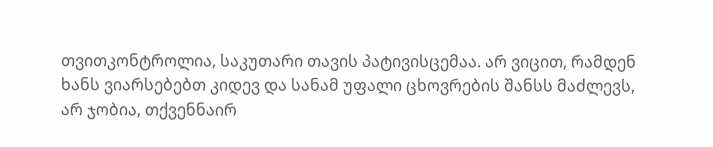თვითკონტროლია, საკუთარი თავის პატივისცემაა. არ ვიცით, რამდენ ხანს ვიარსებებთ კიდევ და სანამ უფალი ცხოვრების შანსს მაძლევს, არ ჯობია, თქვენნაირ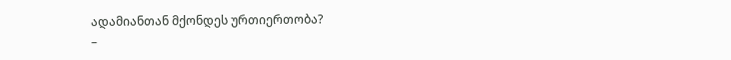ადამიანთან მქონდეს ურთიერთობა?
–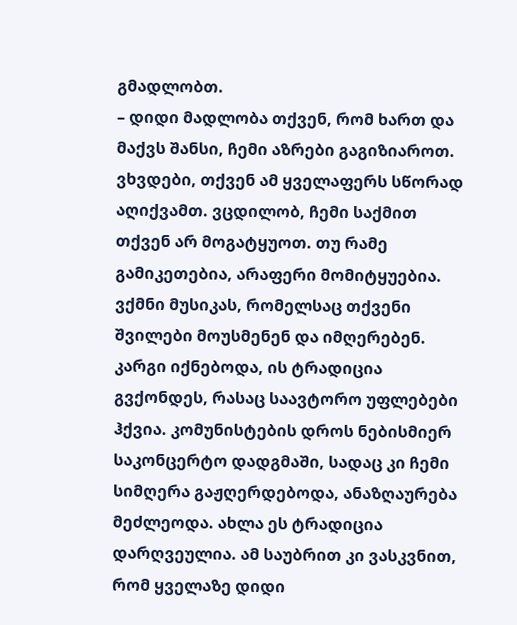გმადლობთ.
– დიდი მადლობა თქვენ, რომ ხართ და მაქვს შანსი, ჩემი აზრები გაგიზიაროთ. ვხვდები, თქვენ ამ ყველაფერს სწორად აღიქვამთ. ვცდილობ, ჩემი საქმით თქვენ არ მოგატყუოთ. თუ რამე გამიკეთებია, არაფერი მომიტყუებია. ვქმნი მუსიკას, რომელსაც თქვენი შვილები მოუსმენენ და იმღერებენ. კარგი იქნებოდა, ის ტრადიცია გვქონდეს, რასაც საავტორო უფლებები ჰქვია. კომუნისტების დროს ნებისმიერ საკონცერტო დადგმაში, სადაც კი ჩემი სიმღერა გაჟღერდებოდა, ანაზღაურება მეძლეოდა. ახლა ეს ტრადიცია დარღვეულია. ამ საუბრით კი ვასკვნით, რომ ყველაზე დიდი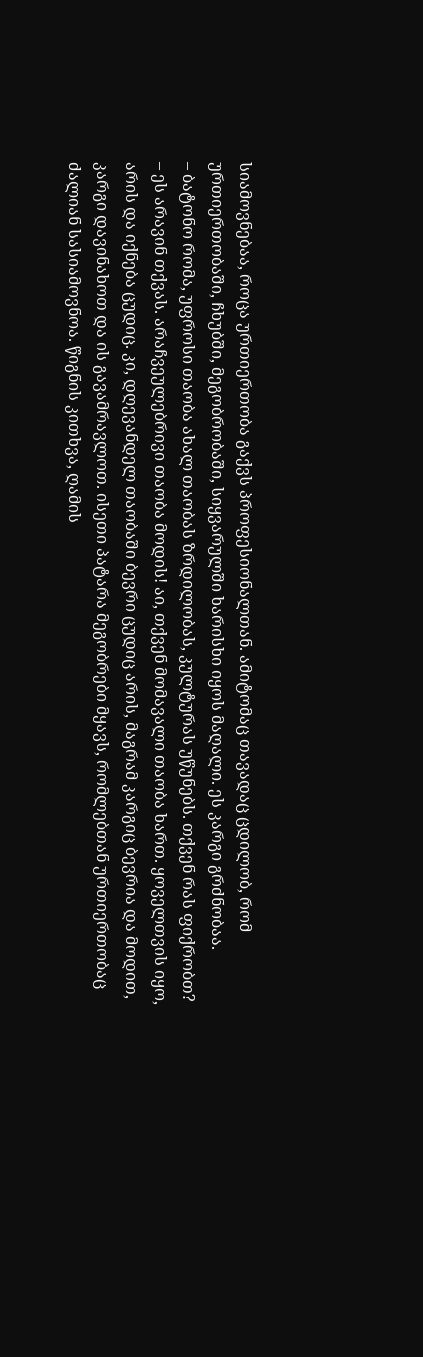სიამოვნებაა, როცა ურთიერთობა გაქვს პროფესიონალთან. ამიტომაც თავადაც ცდილობ, რომ ურთიერთობაში, ჩხუბში, მეგობრობაში, სიყვარულში ხარისხი იყოს მაღალი. ეს კარგი გრძნობაა.
– ბატონო რომა, უფროსი თაობა ახალ თაობას ზრდილობას, კულტურას უწუნებს. თქვენ რას ფიქრობთ?
– ეს არავინ თქვას. არაჩვეულებრივი თაობა მოდის! აი, თქვენ მომავალი თაობა ხართ. ყოველთვის იყო, არის და იქნება ცუდიც. კი, დღევანდელ თაობაში ბევრი ცუდიც არის, მაგრამ კარგიც ბევრია და მოდით, კარგი დავინახოთ და ის გავამრავლოთ. ისეთი პატარა მეგობრები მყავს, რომლებთან ურთიერთობაც ძალიან სასიამოვნოა. წიგნის კითხვა, ღამის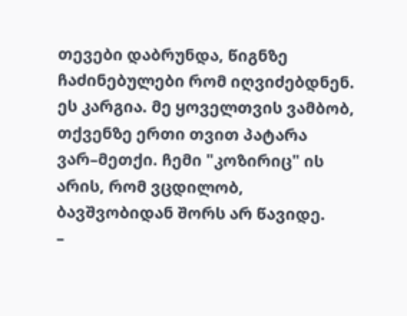თევები დაბრუნდა, წიგნზე ჩაძინებულები რომ იღვიძებდნენ. ეს კარგია. მე ყოველთვის ვამბობ, თქვენზე ერთი თვით პატარა ვარ–მეთქი. ჩემი "კოზირიც" ის არის, რომ ვცდილობ, ბავშვობიდან შორს არ წავიდე.
–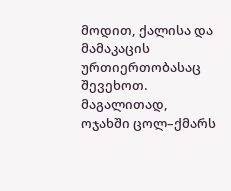მოდით, ქალისა და მამაკაცის ურთიერთობასაც შევეხოთ. მაგალითად, ოჯახში ცოლ–ქმარს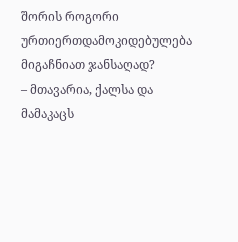შორის როგორი ურთიერთდამოკიდებულება მიგაჩნიათ ჯანსაღად?
– მთავარია, ქალსა და მამაკაცს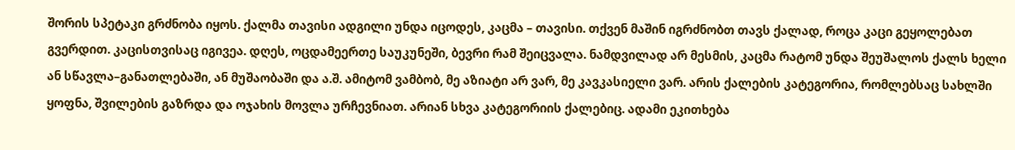შორის სპეტაკი გრძნობა იყოს. ქალმა თავისი ადგილი უნდა იცოდეს, კაცმა – თავისი. თქვენ მაშინ იგრძნობთ თავს ქალად, როცა კაცი გეყოლებათ გვერდით. კაცისთვისაც იგივეა. დღეს, ოცდამეერთე საუკუნეში, ბევრი რამ შეიცვალა. ნამდვილად არ მესმის, კაცმა რატომ უნდა შეუშალოს ქალს ხელი ან სწავლა–განათლებაში, ან მუშაობაში და ა.შ. ამიტომ ვამბობ, მე აზიატი არ ვარ, მე კავკასიელი ვარ. არის ქალების კატეგორია, რომლებსაც სახლში ყოფნა, შვილების გაზრდა და ოჯახის მოვლა ურჩევნიათ. არიან სხვა კატეგორიის ქალებიც. ადამი ეკითხება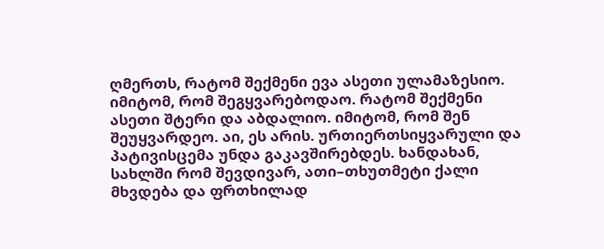ღმერთს, რატომ შექმენი ევა ასეთი ულამაზესიო. იმიტომ, რომ შეგყვარებოდაო. რატომ შექმენი ასეთი შტერი და აბდალიო. იმიტომ, რომ შენ შეუყვარდეო. აი, ეს არის. ურთიერთსიყვარული და პატივისცემა უნდა გაკავშირებდეს. ხანდახან, სახლში რომ შევდივარ, ათი–თხუთმეტი ქალი მხვდება და ფრთხილად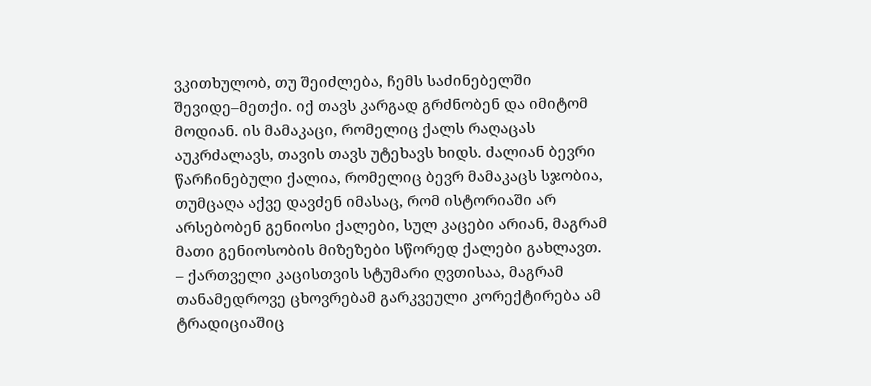ვკითხულობ, თუ შეიძლება, ჩემს საძინებელში შევიდე–მეთქი. იქ თავს კარგად გრძნობენ და იმიტომ მოდიან. ის მამაკაცი, რომელიც ქალს რაღაცას აუკრძალავს, თავის თავს უტეხავს ხიდს. ძალიან ბევრი წარჩინებული ქალია, რომელიც ბევრ მამაკაცს სჯობია, თუმცაღა აქვე დავძენ იმასაც, რომ ისტორიაში არ არსებობენ გენიოსი ქალები, სულ კაცები არიან, მაგრამ მათი გენიოსობის მიზეზები სწორედ ქალები გახლავთ.
– ქართველი კაცისთვის სტუმარი ღვთისაა, მაგრამ თანამედროვე ცხოვრებამ გარკვეული კორექტირება ამ ტრადიციაშიც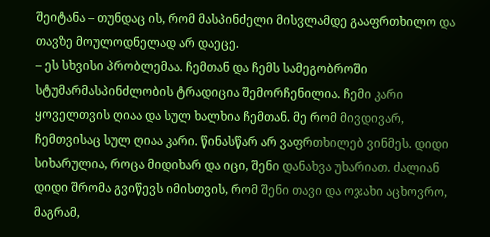შეიტანა – თუნდაც ის, რომ მასპინძელი მისვლამდე გააფრთხილო და თავზე მოულოდნელად არ დაეცე.
– ეს სხვისი პრობლემაა. ჩემთან და ჩემს სამეგობროში სტუმარმასპინძლობის ტრადიცია შემორჩენილია. ჩემი კარი ყოველთვის ღიაა და სულ ხალხია ჩემთან. მე რომ მივდივარ, ჩემთვისაც სულ ღიაა კარი. წინასწარ არ ვაფრთხილებ ვინმეს. დიდი სიხარულია, როცა მიდიხარ და იცი, შენი დანახვა უხარიათ. ძალიან დიდი შრომა გვიწევს იმისთვის, რომ შენი თავი და ოჯახი აცხოვრო, მაგრამ,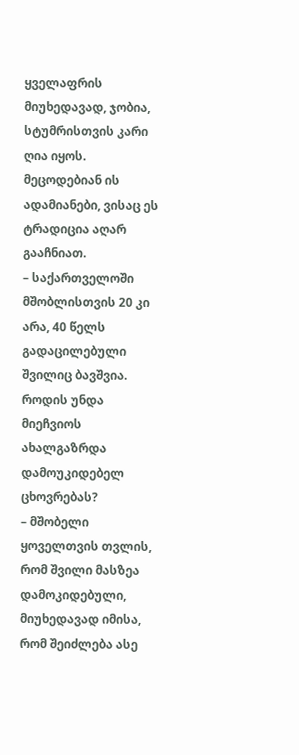ყველაფრის მიუხედავად, ჯობია, სტუმრისთვის კარი ღია იყოს. მეცოდებიან ის ადამიანები, ვისაც ეს ტრადიცია აღარ გააჩნიათ.
– საქართველოში მშობლისთვის 20 კი არა, 40 წელს გადაცილებული შვილიც ბავშვია. როდის უნდა მიეჩვიოს ახალგაზრდა დამოუკიდებელ ცხოვრებას?
– მშობელი ყოველთვის თვლის, რომ შვილი მასზეა დამოკიდებული, მიუხედავად იმისა, რომ შეიძლება ასე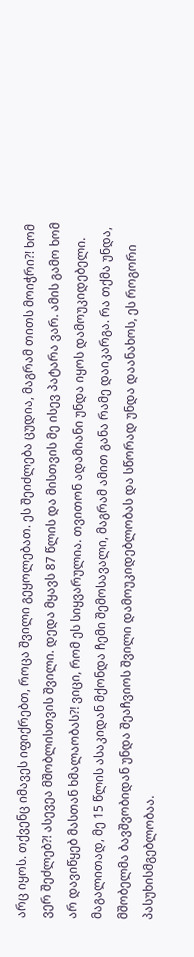არც იყოს. თქვენც იმავეს იფიქრებთ, როცა შვილი გეყოლებათ. ეს შეიძლება ცუდია, მაგრამ თითს მოიჭრი?! ხომ ვერ შეძლებ?! ასევეა მშობლისთვის შვილი. დედა მყავს 87 წლის და მისთვის მე ისევ პატარა ვარ. ამის გამო ხომ არ დავიწყებ მასთან ხმალაობას?! ვიცი, რომ ეს სიყვარულია. თვითონ ადამიანი უნდა იყოს დამოუკიდებელი. მაგალითად, მე 15 წლის ასაკიდან მქონდა ჩემი შემოსავალი, მაგრამ ამით განა რამე დაიკარგა. რა თქმა უნდა, მშობელმა ბავშვობიდან უნდა შეაჩვიოს შვილი დამოუკიდებლობას და სწორად უნდა დაანახოს, ეს როგორი პასუხისმგებლობაა.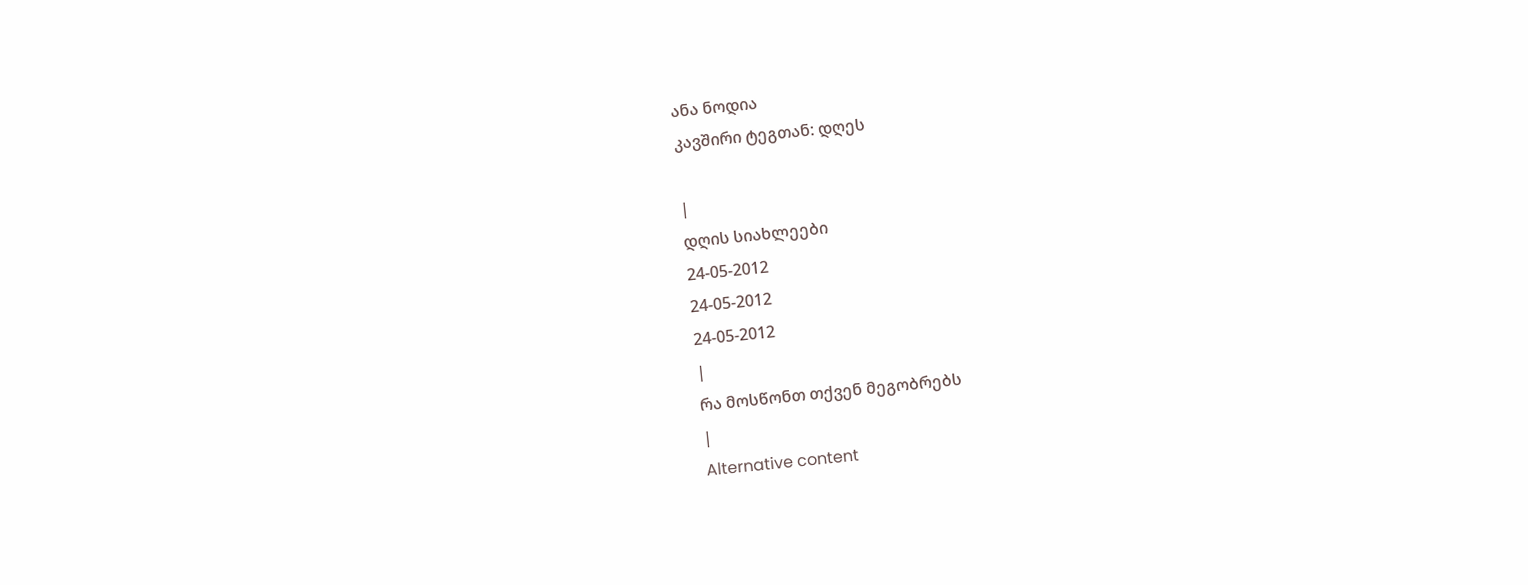ანა ნოდია
კავშირი ტეგთან: დღეს

|
დღის სიახლეები
24-05-2012
24-05-2012
24-05-2012
|
რა მოსწონთ თქვენ მეგობრებს
|
Alternative content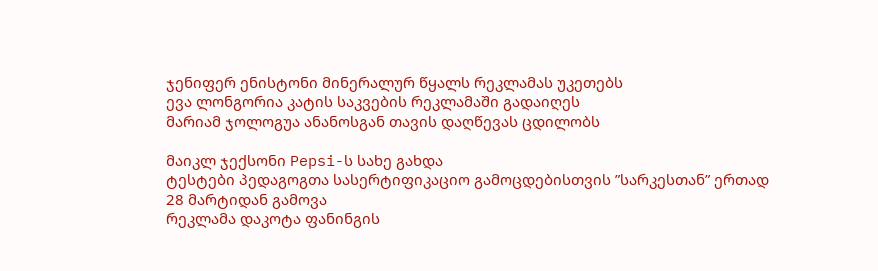ჯენიფერ ენისტონი მინერალურ წყალს რეკლამას უკეთებს
ევა ლონგორია კატის საკვების რეკლამაში გადაიღეს
მარიამ ჯოლოგუა ანანოსგან თავის დაღწევას ცდილობს

მაიკლ ჯექსონი Pepsi-ს სახე გახდა
ტესტები პედაგოგთა სასერტიფიკაციო გამოცდებისთვის ”სარკესთან” ერთად 28 მარტიდან გამოვა
რეკლამა დაკოტა ფანინგის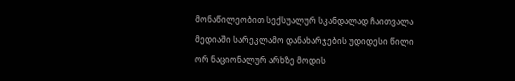მონაწილეობით სექსუალურ სკანდალად ჩაითვალა
მედიაში სარეკლამო დანახარჯების უდიდესი წილი ორ ნაციონალურ არხზე მოდის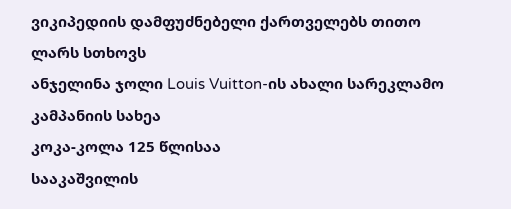ვიკიპედიის დამფუძნებელი ქართველებს თითო ლარს სთხოვს
ანჯელინა ჯოლი Louis Vuitton-ის ახალი სარეკლამო კამპანიის სახეა
კოკა-კოლა 125 წლისაა
სააკაშვილის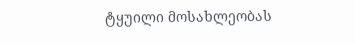ტყუილი მოსახლეობას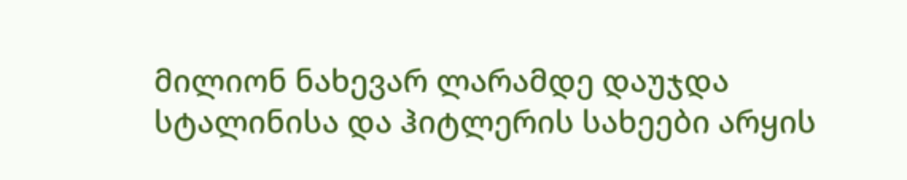მილიონ ნახევარ ლარამდე დაუჯდა
სტალინისა და ჰიტლერის სახეები არყის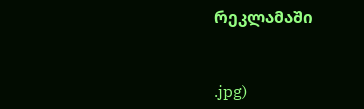რეკლამაში


.jpg)